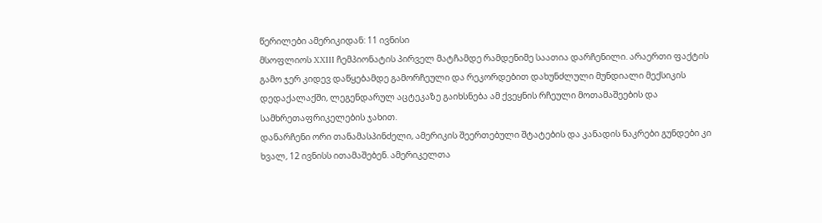წერილები ამერიკიდან: 11 ივნისი
მსოფლიოს XXIII ჩემპიონატის პირველ მატჩამდე რამდენიმე საათია დარჩენილი. არაერთი ფაქტის გამო ჯერ კიდევ დაწყებამდე გამორჩეული და რეკორდებით დახუნძლული მუნდიალი მექსიკის დედაქალაქში, ლეგენდარულ აცტეკაზე გაიხსნება ამ ქვეყნის რჩეული მოთამაშეების და სამხრეთაფრიკელების ჯახით.
დანარჩენი ორი თანამასპინძელი, ამერიკის შეერთებული შტატების და კანადის ნაკრები გუნდები კი ხვალ, 12 ივნისს ითამაშებენ. ამერიკელთა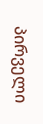პირველი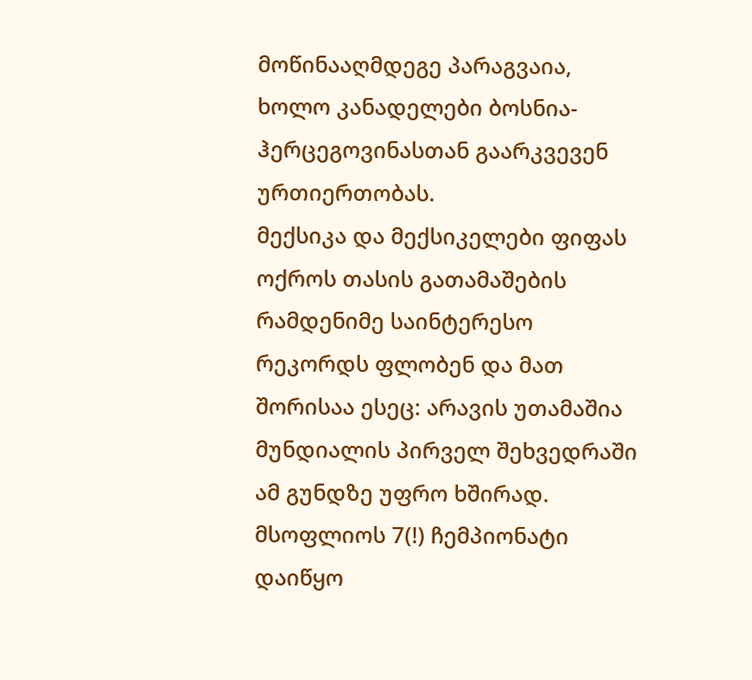მოწინააღმდეგე პარაგვაია, ხოლო კანადელები ბოსნია-ჰერცეგოვინასთან გაარკვევენ ურთიერთობას.
მექსიკა და მექსიკელები ფიფას ოქროს თასის გათამაშების რამდენიმე საინტერესო რეკორდს ფლობენ და მათ შორისაა ესეც: არავის უთამაშია მუნდიალის პირველ შეხვედრაში ამ გუნდზე უფრო ხშირად. მსოფლიოს 7(!) ჩემპიონატი დაიწყო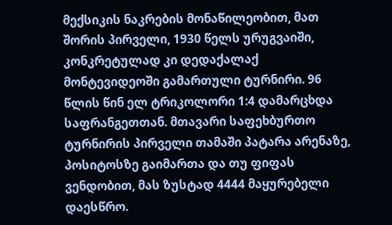მექსიკის ნაკრების მონაწილეობით, მათ შორის პირველი, 1930 წელს ურუგვაიში, კონკრეტულად კი დედაქალაქ მონტევიდეოში გამართული ტურნირი. 96 წლის წინ ელ ტრიკოლორი 1:4 დამარცხდა საფრანგეთთან. მთავარი საფეხბურთო ტურნირის პირველი თამაში პატარა არენაზე, პოსიტოსზე გაიმართა და თუ ფიფას ვენდობით, მას ზუსტად 4444 მაყურებელი დაესწრო.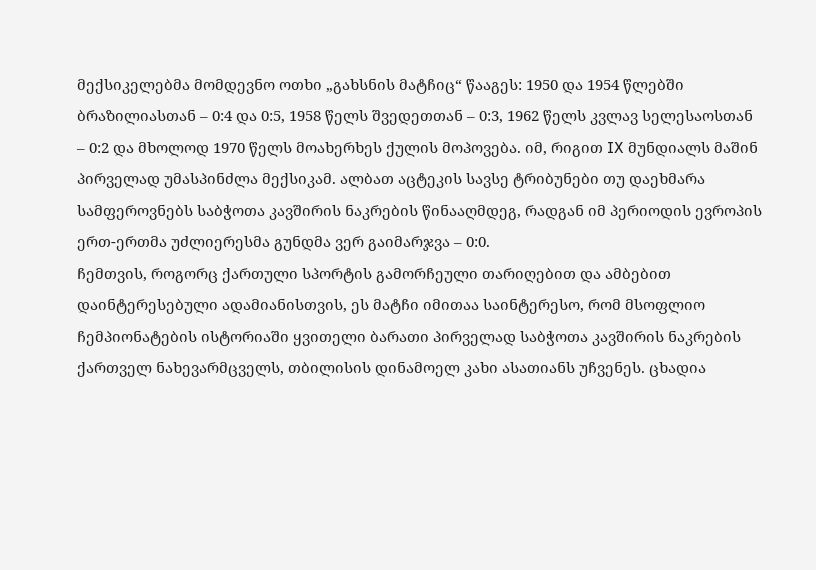მექსიკელებმა მომდევნო ოთხი „გახსნის მატჩიც“ წააგეს: 1950 და 1954 წლებში ბრაზილიასთან – 0:4 და 0:5, 1958 წელს შვედეთთან – 0:3, 1962 წელს კვლავ სელესაოსთან – 0:2 და მხოლოდ 1970 წელს მოახერხეს ქულის მოპოვება. იმ, რიგით IX მუნდიალს მაშინ პირველად უმასპინძლა მექსიკამ. ალბათ აცტეკის სავსე ტრიბუნები თუ დაეხმარა სამფეროვნებს საბჭოთა კავშირის ნაკრების წინააღმდეგ, რადგან იმ პერიოდის ევროპის ერთ-ერთმა უძლიერესმა გუნდმა ვერ გაიმარჯვა – 0:0.
ჩემთვის, როგორც ქართული სპორტის გამორჩეული თარიღებით და ამბებით დაინტერესებული ადამიანისთვის, ეს მატჩი იმითაა საინტერესო, რომ მსოფლიო ჩემპიონატების ისტორიაში ყვითელი ბარათი პირველად საბჭოთა კავშირის ნაკრების ქართველ ნახევარმცველს, თბილისის დინამოელ კახი ასათიანს უჩვენეს. ცხადია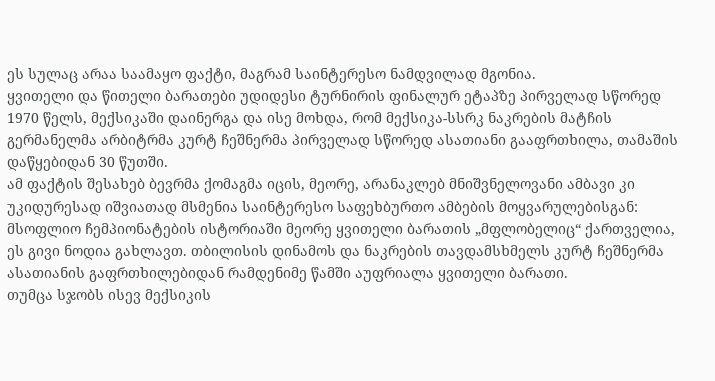ეს სულაც არაა საამაყო ფაქტი, მაგრამ საინტერესო ნამდვილად მგონია.
ყვითელი და წითელი ბარათები უდიდესი ტურნირის ფინალურ ეტაპზე პირველად სწორედ 1970 წელს, მექსიკაში დაინერგა და ისე მოხდა, რომ მექსიკა-სსრკ ნაკრების მატჩის გერმანელმა არბიტრმა კურტ ჩეშნერმა პირველად სწორედ ასათიანი გააფრთხილა, თამაშის დაწყებიდან 30 წუთში.
ამ ფაქტის შესახებ ბევრმა ქომაგმა იცის, მეორე, არანაკლებ მნიშვნელოვანი ამბავი კი უკიდურესად იშვიათად მსმენია საინტერესო საფეხბურთო ამბების მოყვარულებისგან: მსოფლიო ჩემპიონატების ისტორიაში მეორე ყვითელი ბარათის „მფლობელიც“ ქართველია, ეს გივი ნოდია გახლავთ. თბილისის დინამოს და ნაკრების თავდამსხმელს კურტ ჩეშნერმა ასათიანის გაფრთხილებიდან რამდენიმე წამში აუფრიალა ყვითელი ბარათი.
თუმცა სჯობს ისევ მექსიკის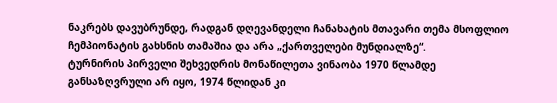ნაკრებს დავუბრუნდე, რადგან დღევანდელი ჩანახატის მთავარი თემა მსოფლიო ჩემპიონატის გახსნის თამაშია და არა „ქართველები მუნდიალზე“.
ტურნირის პირველი შეხვედრის მონაწილეთა ვინაობა 1970 წლამდე განსაზღვრული არ იყო, 1974 წლიდან კი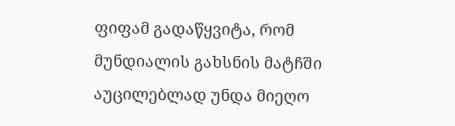ფიფამ გადაწყვიტა, რომ მუნდიალის გახსნის მატჩში აუცილებლად უნდა მიეღო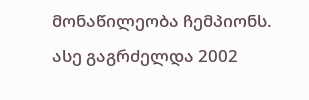მონაწილეობა ჩემპიონს. ასე გაგრძელდა 2002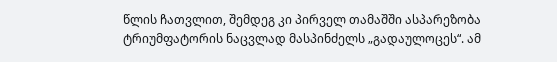წლის ჩათვლით, შემდეგ კი პირველ თამაშში ასპარეზობა ტრიუმფატორის ნაცვლად მასპინძელს „გადაულოცეს“. ამ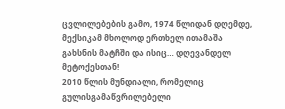ცვლილებების გამო, 1974 წლიდან დღემდე, მექსიკამ მხოლოდ ერთხელ ითამაშა გახსნის მატჩში და ისიც… დღევანდელ მეტოქესთან!
2010 წლის მუნდიალი, რომელიც გულისგამაწვრილებელი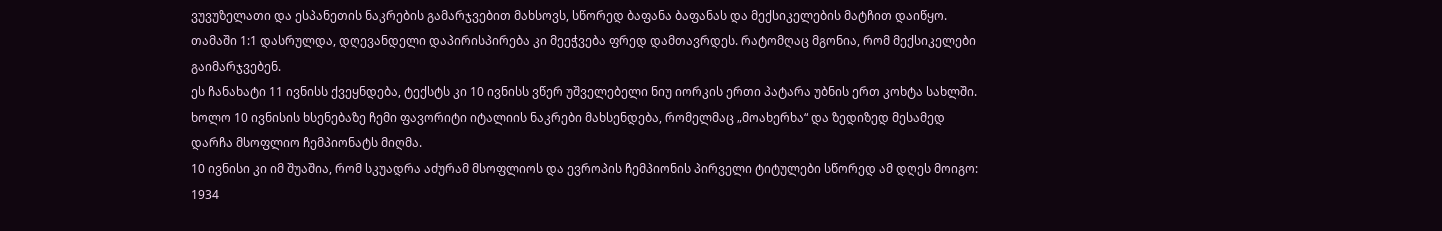ვუვუზელათი და ესპანეთის ნაკრების გამარჯვებით მახსოვს, სწორედ ბაფანა ბაფანას და მექსიკელების მატჩით დაიწყო. თამაში 1:1 დასრულდა, დღევანდელი დაპირისპირება კი მეეჭვება ფრედ დამთავრდეს. რატომღაც მგონია, რომ მექსიკელები გაიმარჯვებენ.
ეს ჩანახატი 11 ივნისს ქვეყნდება, ტექსტს კი 10 ივნისს ვწერ უშველებელი ნიუ იორკის ერთი პატარა უბნის ერთ კოხტა სახლში. ხოლო 10 ივნისის ხსენებაზე ჩემი ფავორიტი იტალიის ნაკრები მახსენდება, რომელმაც „მოახერხა“ და ზედიზედ მესამედ დარჩა მსოფლიო ჩემპიონატს მიღმა.
10 ივნისი კი იმ შუაშია, რომ სკუადრა აძურამ მსოფლიოს და ევროპის ჩემპიონის პირველი ტიტულები სწორედ ამ დღეს მოიგო: 1934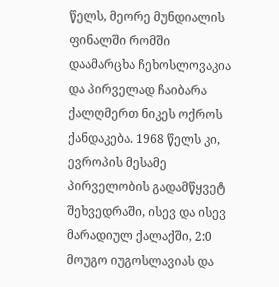წელს, მეორე მუნდიალის ფინალში რომში დაამარცხა ჩეხოსლოვაკია და პირველად ჩაიბარა ქალღმერთ ნიკეს ოქროს ქანდაკება. 1968 წელს კი, ევროპის მესამე პირველობის გადამწყვეტ შეხვედრაში, ისევ და ისევ მარადიულ ქალაქში, 2:0 მოუგო იუგოსლავიას და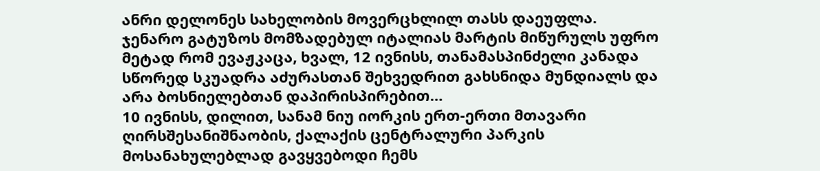ანრი დელონეს სახელობის მოვერცხლილ თასს დაეუფლა.
ჯენარო გატუზოს მომზადებულ იტალიას მარტის მიწურულს უფრო მეტად რომ ევაჟკაცა, ხვალ, 12 ივნისს, თანამასპინძელი კანადა სწორედ სკუადრა აძურასთან შეხვედრით გახსნიდა მუნდიალს და არა ბოსნიელებთან დაპირისპირებით…
10 ივნისს, დილით, სანამ ნიუ იორკის ერთ-ერთი მთავარი ღირსშესანიშნაობის, ქალაქის ცენტრალური პარკის მოსანახულებლად გავყვებოდი ჩემს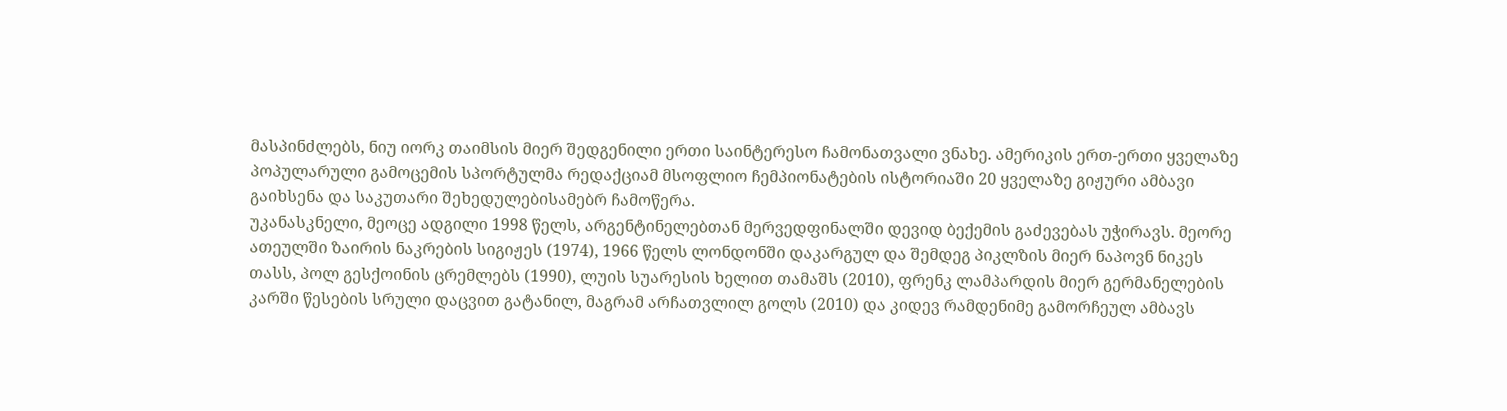მასპინძლებს, ნიუ იორკ თაიმსის მიერ შედგენილი ერთი საინტერესო ჩამონათვალი ვნახე. ამერიკის ერთ-ერთი ყველაზე პოპულარული გამოცემის სპორტულმა რედაქციამ მსოფლიო ჩემპიონატების ისტორიაში 20 ყველაზე გიჟური ამბავი გაიხსენა და საკუთარი შეხედულებისამებრ ჩამოწერა.
უკანასკნელი, მეოცე ადგილი 1998 წელს, არგენტინელებთან მერვედფინალში დევიდ ბექემის გაძევებას უჭირავს. მეორე ათეულში ზაირის ნაკრების სიგიჟეს (1974), 1966 წელს ლონდონში დაკარგულ და შემდეგ პიკლზის მიერ ნაპოვნ ნიკეს თასს, პოლ გესქოინის ცრემლებს (1990), ლუის სუარესის ხელით თამაშს (2010), ფრენკ ლამპარდის მიერ გერმანელების კარში წესების სრული დაცვით გატანილ, მაგრამ არჩათვლილ გოლს (2010) და კიდევ რამდენიმე გამორჩეულ ამბავს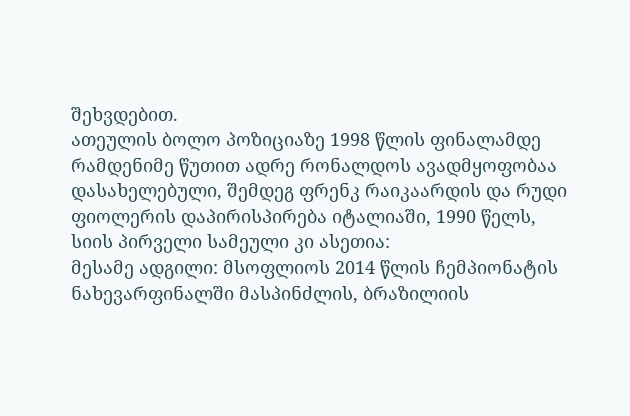შეხვდებით.
ათეულის ბოლო პოზიციაზე 1998 წლის ფინალამდე რამდენიმე წუთით ადრე რონალდოს ავადმყოფობაა დასახელებული, შემდეგ ფრენკ რაიკაარდის და რუდი ფიოლერის დაპირისპირება იტალიაში, 1990 წელს, სიის პირველი სამეული კი ასეთია:
მესამე ადგილი: მსოფლიოს 2014 წლის ჩემპიონატის ნახევარფინალში მასპინძლის, ბრაზილიის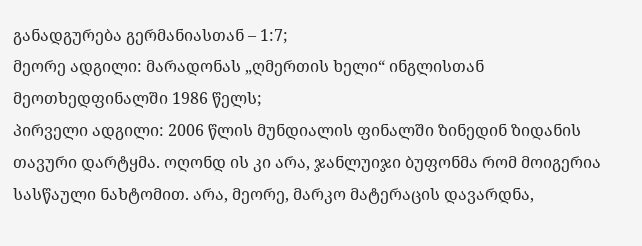განადგურება გერმანიასთან – 1:7;
მეორე ადგილი: მარადონას „ღმერთის ხელი“ ინგლისთან მეოთხედფინალში 1986 წელს;
პირველი ადგილი: 2006 წლის მუნდიალის ფინალში ზინედინ ზიდანის თავური დარტყმა. ოღონდ ის კი არა, ჯანლუიჯი ბუფონმა რომ მოიგერია სასწაული ნახტომით. არა, მეორე, მარკო მატერაცის დავარდნა,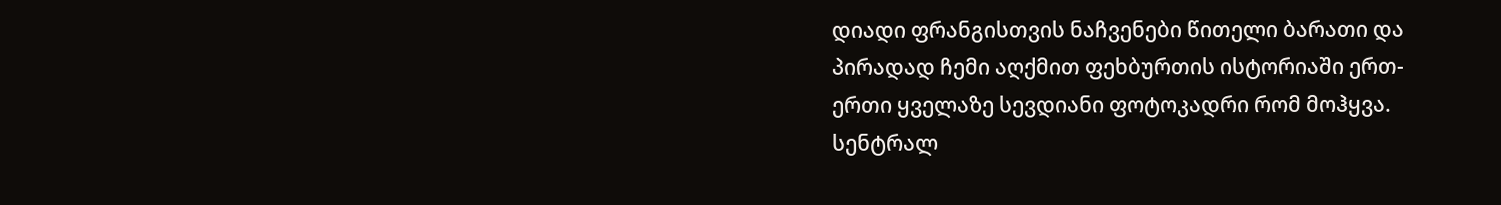დიადი ფრანგისთვის ნაჩვენები წითელი ბარათი და პირადად ჩემი აღქმით ფეხბურთის ისტორიაში ერთ-ერთი ყველაზე სევდიანი ფოტოკადრი რომ მოჰყვა.
სენტრალ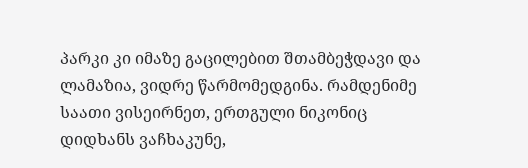პარკი კი იმაზე გაცილებით შთამბეჭდავი და ლამაზია, ვიდრე წარმომედგინა. რამდენიმე საათი ვისეირნეთ, ერთგული ნიკონიც დიდხანს ვაჩხაკუნე,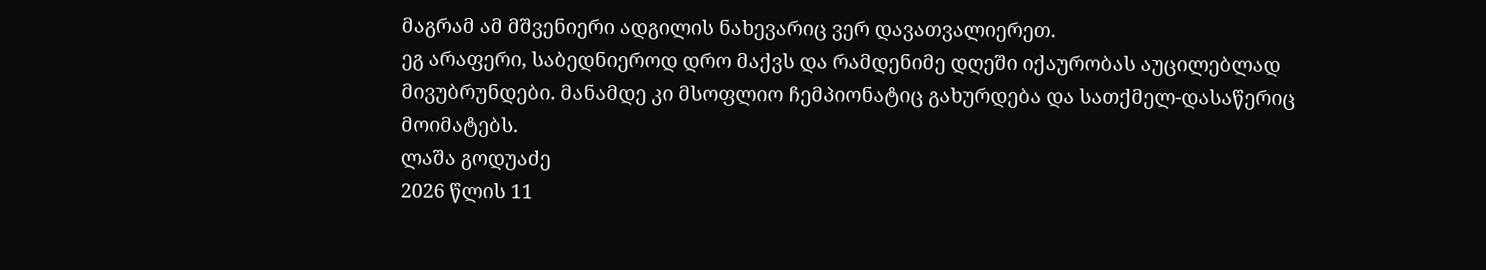მაგრამ ამ მშვენიერი ადგილის ნახევარიც ვერ დავათვალიერეთ.
ეგ არაფერი, საბედნიეროდ დრო მაქვს და რამდენიმე დღეში იქაურობას აუცილებლად მივუბრუნდები. მანამდე კი მსოფლიო ჩემპიონატიც გახურდება და სათქმელ-დასაწერიც მოიმატებს.
ლაშა გოდუაძე
2026 წლის 11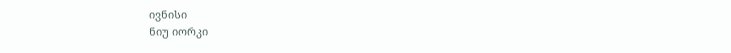ივნისი
ნიუ იორკი